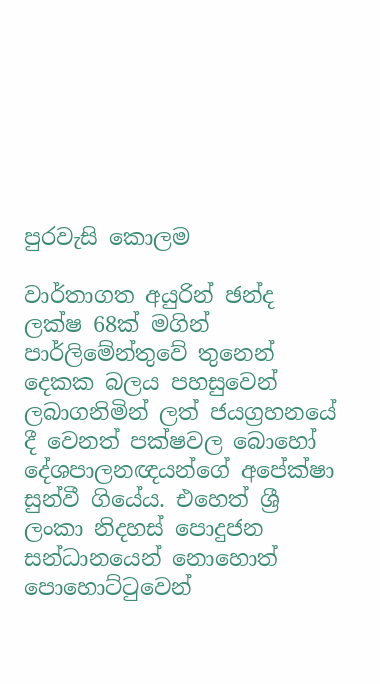පුරවැසි කොලම

වාර්තාගත අයුරින් ඡන්ද ලක්ෂ 68ක් මගින් පාර්ලිමේන්තුවේ තුනෙන් දෙකක බලය පහසුවෙන් ලබාගනිමින් ලත් ජයග්‍රහනයේ දී වෙනත් පක්ෂවල බොහෝ දේශපාලනඥයන්ගේ අපේක්ෂා සුන්වී ගියේය. එහෙත් ශ්‍රී ලංකා නිදහස් පොදුජන සන්ධානයෙන් නොහොත් පොහොට්ටුවෙන්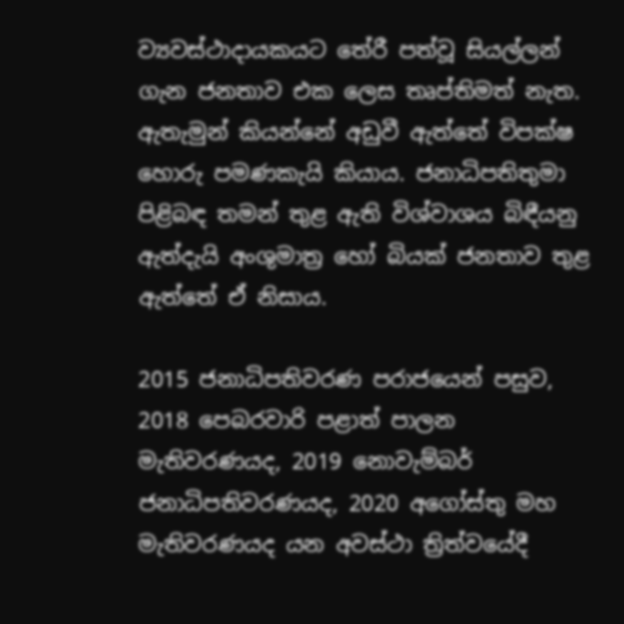ව්‍යවස්ථාදායකයට තේරී පත්වූ සියල්ලන් ගැන ජනතාව එක ලෙස තෘප්තිමත් නැත. ඇතැමුන් කියන්නේ අඩුවී ඇත්තේ විපක්ෂ හොරු පමණකැයි කියාය. ජනාධිපතිතුමා පිළිබඳ තමන් තුළ ඇති විශ්වාශය බිඳීයනු ඇත්දැයි අංශුමාත්‍ර හෝ බියක් ජනතාව තුළ ඇත්තේ ඒ නිසාය.

2015 ජනාධිපතිවරණ පරාජයෙන් පසුව, 2018 පෙබරවාරි පළාත් පාලන මැතිවරණයද, 2019 නොවැම්බර් ජනාධිපතිවරණයද, 2020 අගෝස්තු මහ මැතිවරණයද යන අවස්ථා ත්‍රිත්වයේදී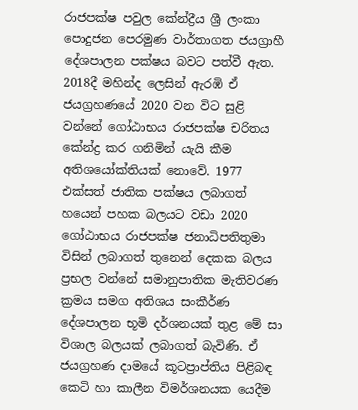රාජපක්ෂ පවුල කේන්ද්‍රීය ශ්‍රී ලංකා පොදුජන පෙරමුණ වාර්තාගත ජයග්‍රාහී දේශපාලන පක්ෂය බවට පත්වී ඇත. 2018දී මහින්ද ලෙසින් ඇරඹි ඒ ජයග්‍රහණයේ 2020 වන විට සුළි වන්නේ ගෝඨාභය රාජපක්ෂ චරිතය කේන්ද්‍ර කර ගනිමින් යැයි කීම අතිශයෝක්තියක් නොවේ. 1977 එක්සත් ජාතික පක්ෂය ලබාගත් හයෙන් පහක බලයට වඩා 2020 ගෝඨාභය රාජපක්ෂ ජනාධිපතිතුමා විසින් ලබාගත් තුනෙන් දෙකක බලය ප්‍රභල වන්නේ සමානුපාතික මැතිවරණ ක්‍රමය සමග අතිශය සංකීර්ණ දේශපාලන භූමි දර්ශනයක් තුළ මේ සා විශාල බලයක් ලබාගත් බැවිණි. ඒ ජයග්‍රහණ දාමයේ කූටප්‍රාප්තිය පිළිබඳ කෙටි හා කාලීන විමර්ශනයක යෙදීම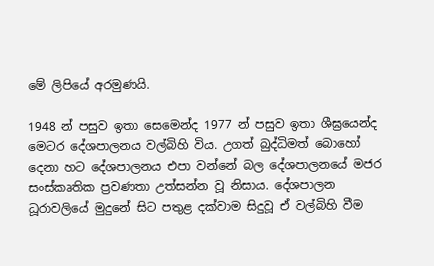මේ ලිපියේ අරමුණයි.

1948 න් පසුව ඉතා සෙමෙන්ද 1977 න් පසුව ඉතා ශීඝ්‍රයෙන්ද මෙටර දේශපාලනය වල්බිහි විය. උගත් බුද්ධිමත් බොහෝ දෙනා හට දේශපාලනය එපා වන්නේ බල දේශපාලනයේ මජර සංස්කෘතික ප්‍රවණතා උත්සන්න වූ නිසාය. දේශපාලන ධූරාවලියේ මුදුනේ සිට පතුළ දක්වාම සිදුවූ ඒ වල්බිහි වීම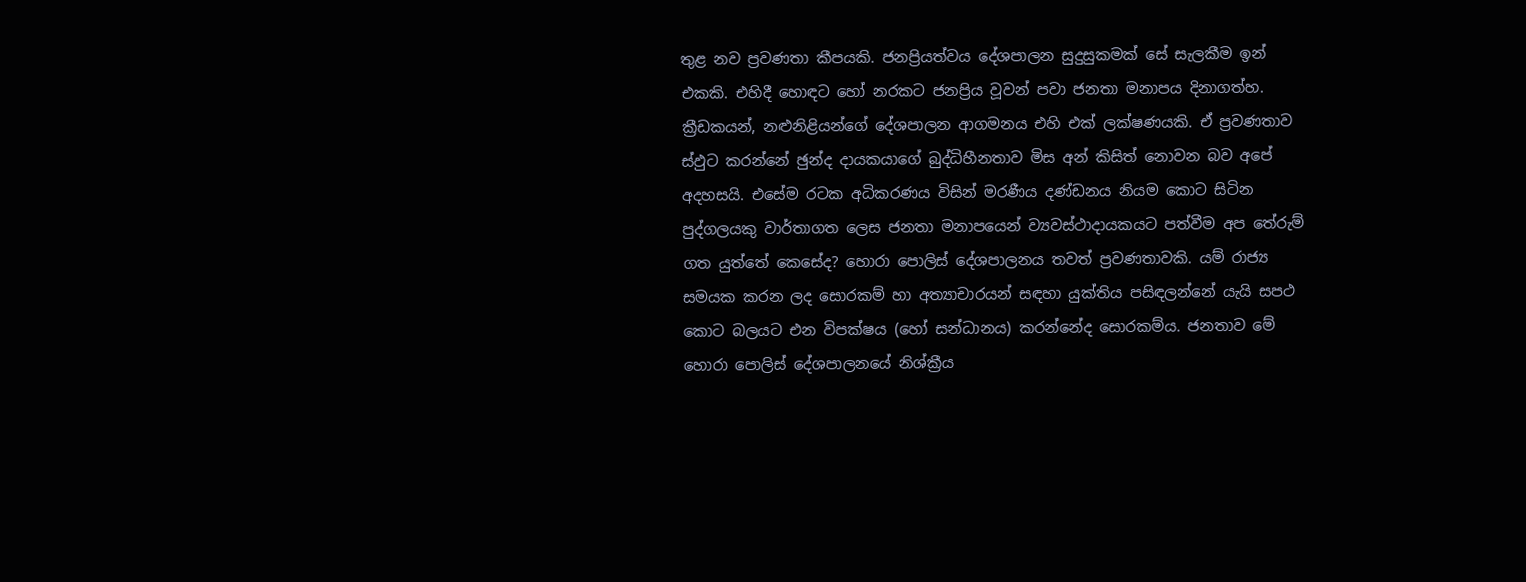තුළ නව ප්‍රවණතා කීපයකි. ජනප්‍රියත්වය දේශපාලන සුදුසුකමක් සේ සැලකීම ඉන් එකකි. එහිදී හොඳට හෝ නරකට ජනප්‍රිය වූවන් පවා ජනතා මනාපය දිනාගත්හ. ක්‍රීඩකයන්, නළුනිළියන්ගේ දේශපාලන ආගමනය එහි එක් ලක්ෂණයකි. ඒ ප්‍රවණතාව ස්ඵුට කරන්නේ ඡුන්ද දායකයාගේ බුද්ධිහීනතාව මිස අන් කිසිත් නොවන බව අපේ අදහසයි. එසේම රටක අධිකරණය විසින් මරණීය දණ්ඩනය නියම කොට සිටින පුද්ගලයකු වාර්තාගත ලෙස ජනතා මනාපයෙන් ව්‍යවස්ථාදායකයට පත්වීම අප තේරුම් ගත යුත්තේ කෙසේද? හොරා පොලිස් දේශපාලනය තවත් ප්‍රවණතාවකි. යම් රාජ්‍ය සමයක කරන ලද සොරකම් හා අත්‍යාචාරයන් සඳහා යුක්තිය පසිඳලන්නේ යැයි සපථ කොට බලයට එන විපක්ෂය (හෝ සන්ධානය) කරන්නේද සොරකම්ය. ජනතාව මේ හොරා පොලිස් දේශපාලනයේ නිශ්ක්‍රීය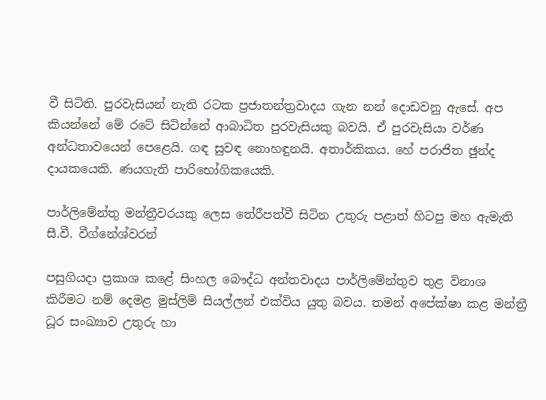වී සිටිති. පුරවැසියන් නැති රටක ප්‍රජාතන්ත්‍රවාදය ගැන නන් දොඩවනු ඇසේ. අප කියන්නේ මේ රටේ සිටින්නේ ආබාධිත පුරවැසියකු බවයි. ඒ පුරවැසියා වර්ණ අන්ධතාවයෙන් පෙළෙයි. ගඳ සුවඳ නොහඳුනයි. අතාර්කිකය. හේ පරාජිත ඡුන්ද දායකයෙකි. ණයගැති පාරිභෝගිකයෙකි.

පාර්ලිමේන්තු මන්ත්‍රීවරයකු ලෙස තේරීපත්වී සිටින උතුරු පළාත් හිටපු මහ ඇමැති සී.වී. වීග්නේශ්වරන්

පසුගියදා ප්‍රකාශ කළේ සිංහල බෞද්ධ අන්තවාදය පාර්ලිමේන්තුව තුළ විනාශ කිරීමට නම් දෙමළ මුස්ලිම් සියල්ලන් එක්විය යුතු බවය. තමන් අපේක්ෂා කළ මන්ත්‍රී ධූර සංඛ්‍යාව උතුරු හා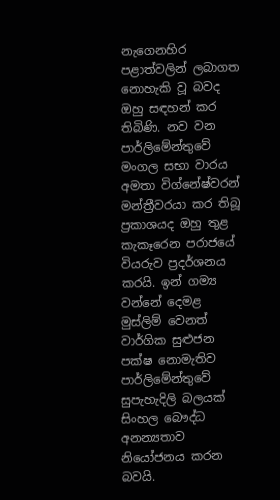නැගෙනහිර පළාත්වලින් ලබාගත නොහැකි වූ බවද ඔහු සඳහන් කර තිබිණි. නව වන පාර්ලිමේන්තුවේ මංගල සභා වාරය අමතා විග්නේෂ්වරන් මන්ත්‍රීවරයා කර තිබූ ප්‍රකාශයද ඔහු තුළ කැකෑරෙන පරාජයේ වියරුව ප්‍රදර්ශනය කරයි. ඉන් ගම්‍ය වන්නේ දෙමළ මුස්ලිම් වෙනත් වාර්ගික සුළුජන පක්ෂ නොමැතිව පාර්ලිමේන්තුවේ සුපැහැදිලි බලයක් සිංහල බෞද්ධ අනන්‍යතාව නියෝජනය කරන බවයි.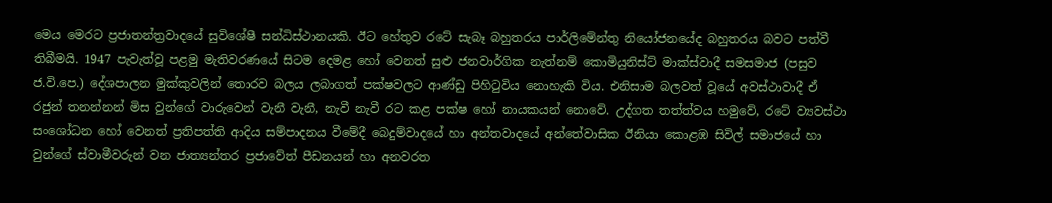මෙය මෙරට ප්‍රජාතන්ත්‍රවාදයේ සුවිශේෂී සන්ධිස්ථානයකි. ඊට හේතුව රටේ සැබෑ බහුතරය පාර්ලිමේන්තු නියෝජනයේද බහුතරය බවට පත්වී තිබීමයි. 1947 පැවැත්වූ පළමු මැතිවරණයේ සිටම දෙමළ හෝ වෙනත් සුළු ජනවාර්ගික නැත්නම් කොමියුනිස්ට් මාක්ස්වාදී සමසමාජ (පසුව ජ.වි.පෙ.) දේශපාලන මුක්කුවලින් තොරව බලය ලබාගත් පක්ෂවලට ආණ්ඩු පිහිටුවිය නොහැකි විය. එනිසාම බලවත් වූයේ අවස්ථාවාදී ඒ රජුන් තනන්නන් මිස වුන්ගේ වාරුවෙන් වැනී වැනී, නැවී නැවී රට කළ පක්ෂ හෝ නායකයන් නොවේ. උද්ගත තත්ත්වය හමුවේ, රටේ ව්‍යවස්ථා සංශෝධන හෝ වෙනත් ප්‍රතිපත්ති ආදිය සම්පාදනය වීමේදී බෙදුම්වාදයේ හා අන්තවාදයේ අන්තේවාසික ඊනියා කොළඹ සිවිල් සමාජයේ හා වුන්ගේ ස්වාමීවරුන් වන ජාත්‍යන්තර ප්‍රජාවේත් පීඩනයන් හා අනවරත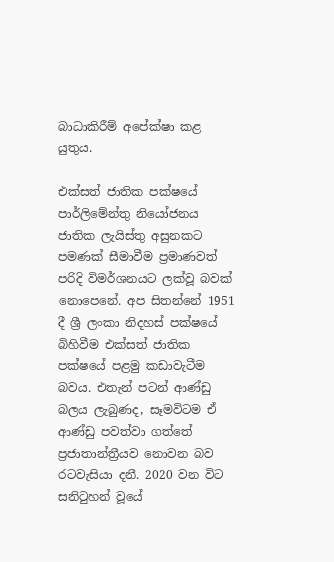බාධාකිරීම් අපේක්ෂා කළ යුතුය.

එක්සත් ජාතික පක්ෂයේ පාර්ලිමේන්තු නියෝජනය ජාතික ලැයිස්තු අසුනකට පමණක් සීමාවීම ප්‍රමාණවත් පරිදි විමර්ශනයට ලක්වූ බවක් නොපෙනේ. අප සිතන්නේ 1951 දී ශ්‍රී ලංකා නිදහස් පක්ෂයේ බිහිවීම එක්සත් ජාතික පක්ෂයේ පළමු කඩාවැටීම බවය. එතැන් පටන් ආණ්ඩු බලය ලැබුණද, සෑමවිටම ඒ ආණ්ඩු පවත්වා ගත්තේ ප්‍රජාතාන්ත්‍රීයව නොවන බව රටවැසියා දනී. 2020 වන විට සනිටුහන් වූයේ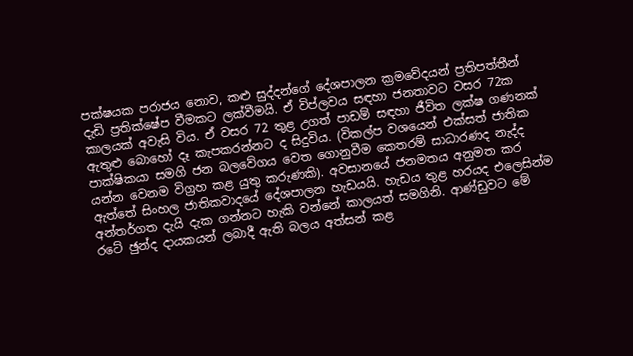පක්ෂයක පරාජය නොව, කළු සුද්දන්ගේ දේශපාලන ක්‍රමවේදයන් ප්‍රතිපත්තීන් දැඩි ප්‍රතික්ෂේප වීමකට ලක්වීමයි. ඒ විප්ලවය සඳහා ජනතාවට වසර 72ක කාලයක් අවැසි විය. ඒ වසර 72 තුළ උගත් පාඩම් සඳහා ජීවිත ලක්ෂ ගණනක් ඇතුළු බොහෝ දෑ කැපකරන්නට ද සිදුවිය. (විකල්ප වශයෙන් එක්සත් ජාතික පාක්ෂිකයා සමගි ජන බලවේගය වෙත ගොනුවීම කෙතරම් සාධාරණද නැද්ද යන්න වෙනම විග්‍රහ කළ යුතු කරුණකි). අවසානයේ ජනමතය අනුමත කර ඇත්තේ සිංහල ජාතිකවාදයේ දේශපාලන හැඩයයි. හැඩය තුළ හරයද එලෙසින්ම අන්තර්ගත දැයි දැක ගන්නට හැකි වන්නේ කාලයත් සමගිනි. ආණ්ඩුවට මේ රටේ ඡුන්ද දායකයන් ලබාදී ඇති බලය අත්සන් කළ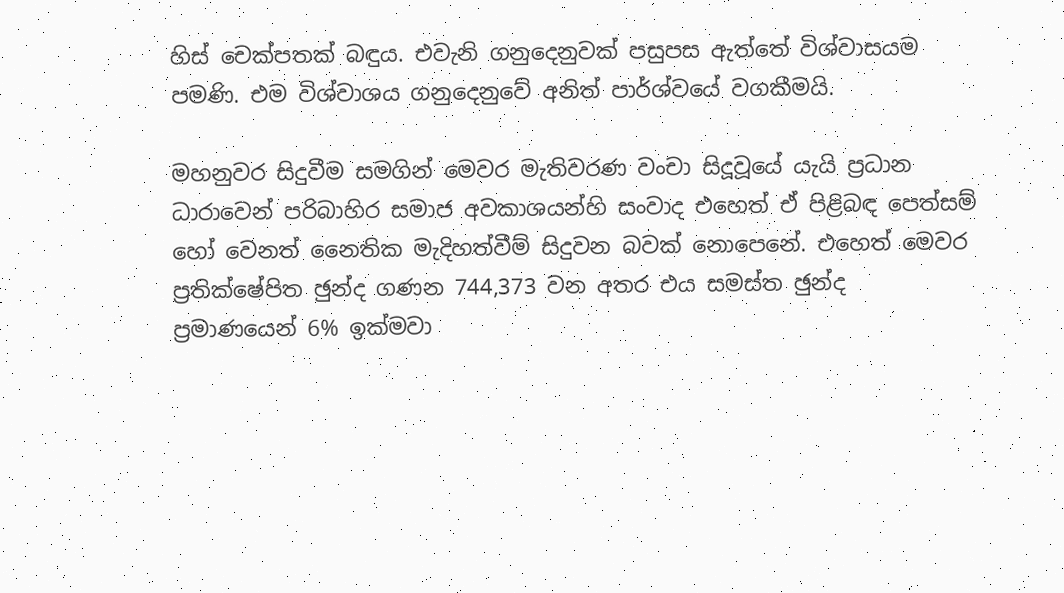හිස් චෙක්පතක් බඳුය. එවැනි ගනුදෙනුවක් පසුපස ඇත්තේ විශ්වාසයම පමණි. එම විශ්වාශය ගනුදෙනුවේ අනිත් පාර්ශ්වයේ වගකීමයි.

මහනුවර සිදුවීම සමගින් මෙවර මැතිවරණ වංචා සිදූවූයේ යැයි ප්‍රධාන ධාරාවෙන් පරිබාහිර සමාජ අවකාශයන්හි සංවාද එහෙත් ඒ පිළිබඳ පෙත්සම් හෝ වෙනත් නෛතික මැදිහත්වීම් සිදුවන බවක් නොපෙනේ. එහෙත් මෙවර ප්‍රතික්ෂේපිත ඡුන්ද ගණන 744,373 වන අතර එය සමස්ත ඡුන්ද ප්‍රමාණයෙන් 6% ඉක්මවා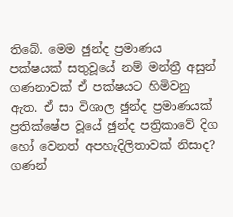තිබේ. මෙම ඡුන්ද ප්‍රමාණය පක්ෂයක් සතුවූයේ නම් මන්ත්‍රී අසුන් ගණනාවක් ඒ පක්ෂයට හිමිවනු ඇත. ඒ සා විශාල ඡුන්ද ප්‍රමාණයක් ප්‍රතික්ෂේප වූයේ ඡුන්ද පත්‍රිකාවේ දිග හෝ වෙනත් අපහැදිලිතාවක් නිසාද? ගණන්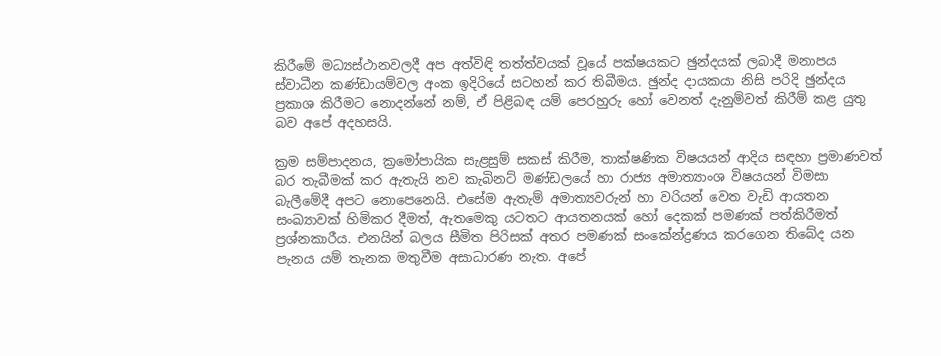කිරීමේ මධ්‍යස්ථානවලදී අප අත්විඳි තත්ත්වයක් වූයේ පක්ෂයකට ඡුන්දයක් ලබාදී මනාපය ස්වාධීන කණ්ඩායම්වල අංක ඉදිරියේ සටහන් කර තිබීමය. ඡුන්ද දායකයා නිසි පරිදි ඡුන්දය ප්‍රකාශ කිරීමට නොදන්නේ නම්, ඒ පිළිබඳ යම් පෙරහුරු හෝ වෙනත් දැනුම්වත් කිරීම් කළ යුතු බව අපේ අදහසයි.

ක්‍රම සම්පාදනය, ක්‍රමෝපායික සැළසුම් සකස් කිරීම, තාක්ෂණික විෂයයන් ආදිය සඳහා ප්‍රමාණවත් බර තැබීමක් කර ඇතැයි නව කැබිනට් මණ්ඩලයේ හා රාජ්‍ය අමාත්‍යාංශ විෂයයන් විමසා බැලීමේදී අපට නොපෙනෙයි. එසේම ඇතැම් අමාත්‍යවරුන් හා වරියන් වෙත වැඩි ආයතන සංඛ්‍යාවක් හිමිකර දීමත්, ඇතමෙකු යටතට ආයතනයක් හෝ දෙකක් පමණක් පත්කිරීමත් ප්‍රශ්නකාරීය. එනයින් බලය සීමිත පිරිසක් අතර පමණක් සංකේන්ද්‍රණය කරගෙන තිබේද යන පැනය යම් තැනක මතුවීම අසාධාරණ නැත. අපේ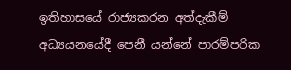ඉතිහාසයේ රාජ්‍යකරන අත්දැකීම් අධ්‍යයනයේදී පෙනී යන්නේ පාරම්පරික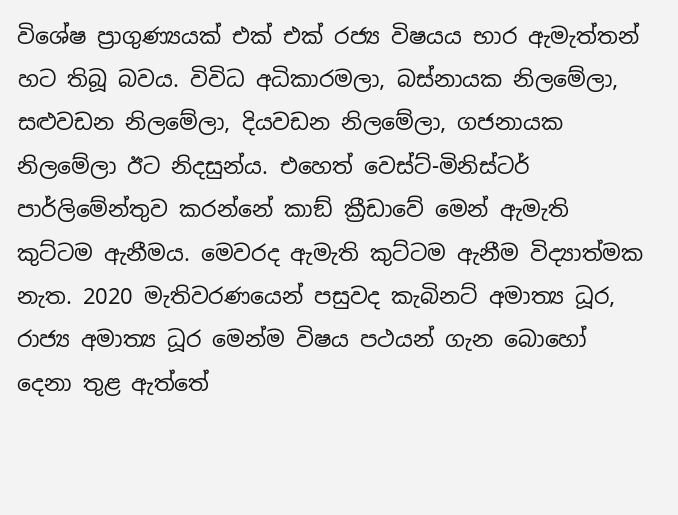විශේෂ ප්‍රාගුණ්‍යයක් එක් එක් රජ්‍ය විෂයය භාර ඇමැත්තන් හට තිබූ බවය. විවිධ අධිකාරමලා, බස්නායක නිලමේලා, සළුවඩන නිලමේලා, දියවඩන නිලමේලා, ගජනායක නිලමේලා ඊට නිදසුන්ය. එහෙත් වෙස්ට්-මිනිස්ටර් පාර්ලිමේන්තුව කරන්නේ කාඞ් ක්‍රීඩාවේ මෙන් ඇමැති කුට්ටම ඇනීමය. මෙවරද ඇමැති කුට්ටම ඇනීම විද්‍යාත්මක නැත. 2020 මැතිවරණයෙන් පසුවද කැබිනට් අමාත්‍ය ධූර, රාජ්‍ය අමාත්‍ය ධූර මෙන්ම විෂය පථයන් ගැන බොහෝ දෙනා තුළ ඇත්තේ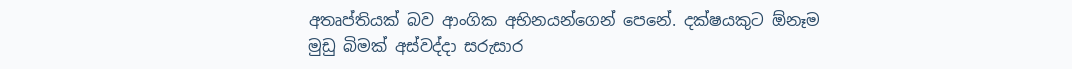අතෘප්තියක් බව ආංගික අභිනයන්ගෙන් පෙනේ. දක්ෂයකුට ඕනෑම මුඩු බිමක් අස්වද්දා සරුසාර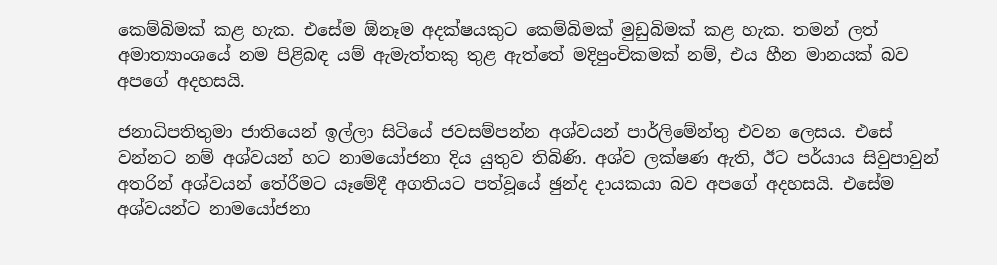කෙම්බිමක් කළ හැක. එසේම ඕනෑම අදක්ෂයකුට කෙම්බිමක් මුඩුබිමක් කළ හැක. තමන් ලත් අමාත්‍යාංශයේ නම පිළිබඳ යම් ඇමැත්තකු තුළ ඇත්තේ මදිපුංචිකමක් නම්, එය හීන මානයක් බව අපගේ අදහසයි.

ජනාධිපතිතුමා ජාතියෙන් ඉල්ලා සිටියේ ජවසම්පන්න අශ්වයන් පාර්ලිමේන්තු එවන ලෙසය. එසේ වන්නට නම් අශ්වයන් හට නාමයෝජනා දිය යුතුව තිබිණි. අශ්ව ලක්ෂණ ඇති, ඊට පර්යාය සිවුපාවුන් අතරින් අශ්වයන් තේරීමට යෑමේදී අගතියට පත්වූයේ ඡුන්ද දායකයා බව අපගේ අදහසයි. එසේම අශ්වයන්ට නාමයෝජනා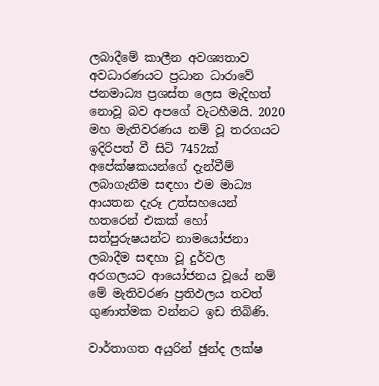ලබාදීමේ කාලීන අවශ්‍යතාව අවධාරණයට ප්‍රධාන ධාරාවේ ජනමාධ්‍ය ප්‍රශස්ත ලෙස මැදිහත් නොවූ බව අපගේ වැටහීමයි. 2020 මහ මැතිවරණය නම් වූ තරගයට ඉදිරිපත් වී සිටි 7452ක් අපේක්ෂකයන්ගේ දැන්වීම් ලබාගැනීම සඳහා එම මාධ්‍ය ආයතන දැරූ උත්සහයෙන් හතරෙන් එකක් හෝ සත්පුරුෂයන්ට නාමයෝජනා ලබාදීම සඳහා වූ දුර්වල අරගලයට ආයෝජනය වූයේ නම් මේ මැතිවරණ ප්‍රතිඵලය තවත් ගුණාත්මක වන්නට ඉඩ තිබිණි.

වාර්තාගත අයුරින් ඡුන්ද ලක්ෂ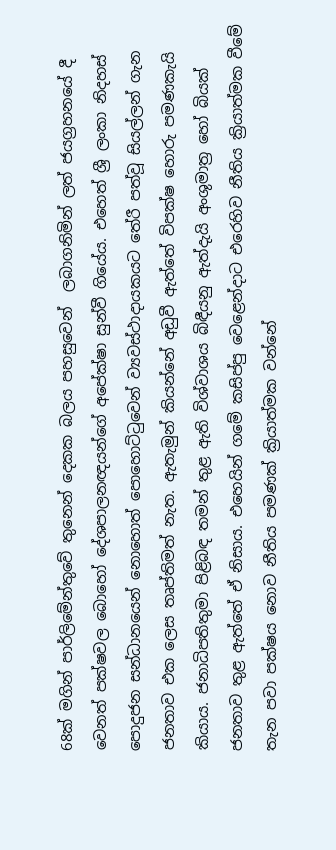68ක් මගින් පාර්ලිමේන්තුවේ තුනෙන් දෙකක බලය පහසුවෙන්  ලබාගනිමින් ලත් ජයග්‍රහනයේ දී වෙනත් පක්ෂවල බොහෝ දේශපාලනඥයන්ගේ අපේක්ෂා සුන්වී ගියේය. එහෙත් ශ්‍රී ලංකා නිදහස් පොදුජන සන්ධානයෙන් නොහොත් පොහොට්ටුවෙන් ව්‍යවස්ථාදායකයට තේරී පත්වූ සියල්ලන් ගැන ජනතාව එක ලෙස තෘප්තිමත් නැත. ඇතැමුන් කියන්නේ අඩුවී ඇත්තේ විපක්ෂ හොරු පමණකැයි කියාය. ජනාධිපතිතුමා පිළිබඳ තමන් තුළ ඇති විශ්වාශය බිඳීයනු ඇත්දැයි අංශුමාත්‍ර හෝ බියක් ජනතාව තුළ ඇත්තේ ඒ නිසාය. එහෙයින් ගමේ කසිප්පු වෙළෙන්දාට එරෙහිව නීතිය ක්‍රියාත්මක වීමේ තැන පවා පක්ෂය නොව නීතිය පමණක් ක්‍රියාත්මක වන්නේ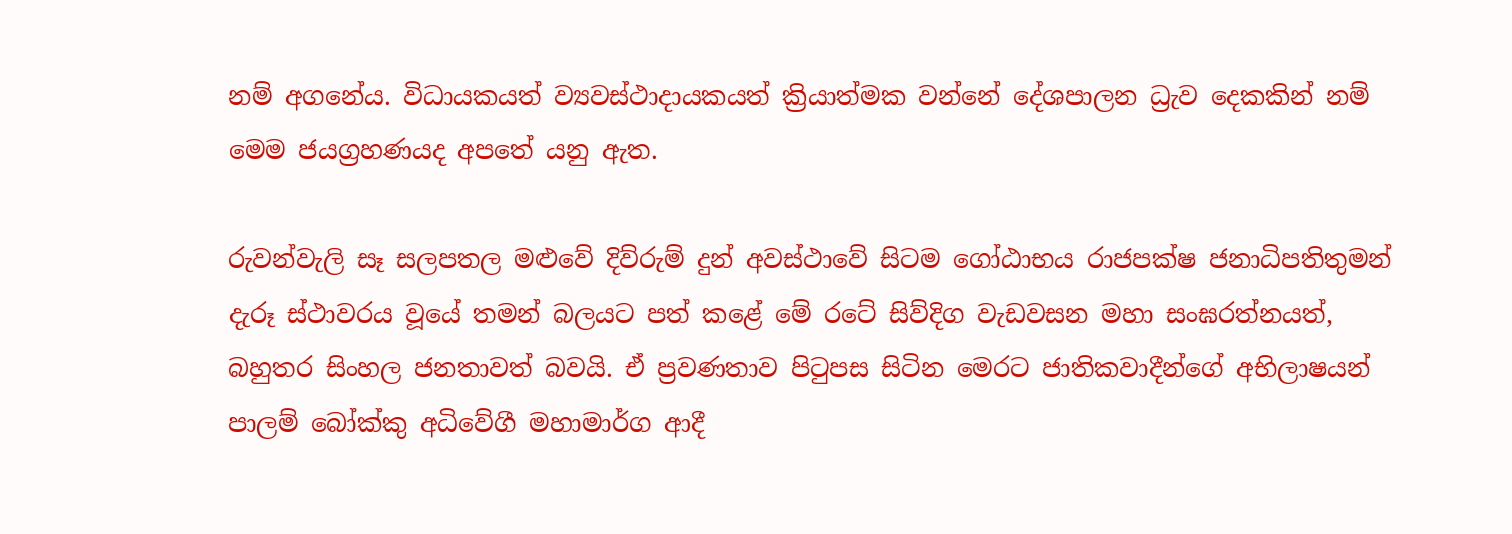නම් අගනේය. විධායකයත් ව්‍යවස්ථාදායකයත් ක්‍රියාත්මක වන්නේ දේශපාලන ධ්‍රැව දෙකකින් නම් මෙම ජයග්‍රහණයද අපතේ යනු ඇත.

රුවන්වැලි සෑ සලපතල මළුවේ දිව්රුම් දුන් අවස්ථාවේ සිටම ගෝඨාභය රාජපක්ෂ ජනාධිපතිතුමන් දැරූ ස්ථාවරය වූයේ තමන් බලයට පත් කළේ මේ රටේ සිව්දිග වැඩවසන මහා සංඝරත්නයත්, බහුතර සිංහල ජනතාවත් බවයි. ඒ ප්‍රවණතාව පිටුපස සිටින මෙරට ජාතිකවාදීන්ගේ අභිලාෂයන් පාලම් බෝක්කු අධිවේගී මහාමාර්ග ආදී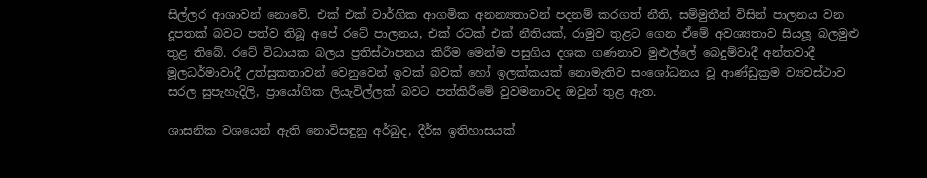සිල්ලර ආශාවන් නොවේ. එක් එක් වාර්ගික ආගමික අනන්‍යතාවන් පදනම් කරගත් නීති, සම්මුතීන් විසින් පාලනය වන දූපතක් බවට පත්ව තිබූ අපේ රටේ පාලනය, එක් රටක් එක් නීතියක්, රාමුව තුළට ගෙන ඒමේ අවශ්‍යතාව සියලූ බලමුළු තුළ තිබේ. රටේ විධායක බලය ප්‍රතිස්ථාපනය කිරීම මෙන්ම පසුගිය දශක ගණනාව මුළුල්ලේ බෙදුම්වාදී අන්තවාදී මූලධර්මාවාදී උත්සුකතාවන් වෙනුවෙන් ඉවක් බවක් හෝ ඉලක්කයක් නොමැතිව සංශෝධනය වූ ආණ්ඩුක්‍රම ව්‍යවස්ථාව සරල සුපැහැදිලි, ප්‍රායෝගික ලියැවිල්ලක් බවට පත්කිරීමේ වුවමනාවද ඔවුන් තුළ ඇත.

ශාසනික වශයෙන් ඇති නොවිසඳුනු අර්බුද, දීර්ඝ ඉතිහාසයක්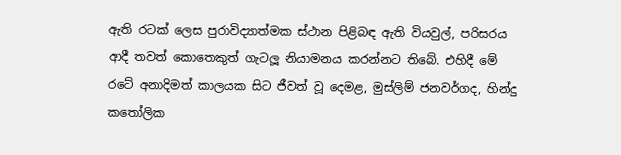ඇති රටක් ලෙස පුරාවිද්‍යාත්මක ස්ථාන පිළිබඳ ඇති වියවුල්, පරිසරය ආදී තවත් කොතෙකුත් ගැටලූ නියාමනය කරන්නට තිබේ. එහිදී මේ රටේ අනාදිමත් කාලයක සිට ජීවත් වූ දෙමළ, මුස්ලිම් ජනවර්ගද, හින්දු කතෝලික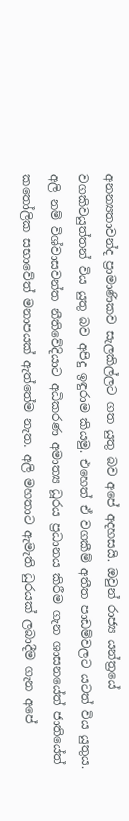අනන්‍යතාවන්ද ප්‍රාමාණිකව සැලකිල්ලට ගත යුතු බව අපේ අදහසයි. ඔවුන් රාජ්‍ය යන්ත්‍රයේ වගකිවයුත්තන් විය යුතු බව අපිදු ඉඳුරාම කියමු. එහෙත් ඒ වගකීම් අතීත පාඩම්වලට යටත් විය යුතුය. අලි නම් විශ්වාසවන්ත නීතිවේදියාට අධිකරණ අමාත්‍ය ධූරය ප්‍රධානය කිරීම ගැන ශාසනයේත් ජාතියේත් කතෝලික සභාවේත් මනාපයක් ඇත්තේම නැත. අලි මහතාට ඇමැති ධුරයක් ලබාදීම ගැන අපේ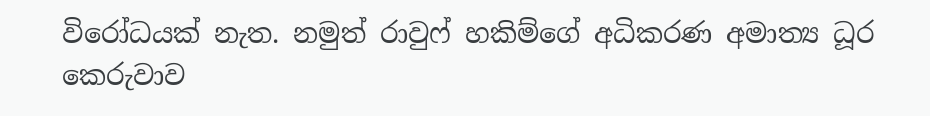විරෝධයක් නැත. නමුත් රාවුෆ් හකිම්ගේ අධිකරණ අමාත්‍ය ධූර කෙරුවාව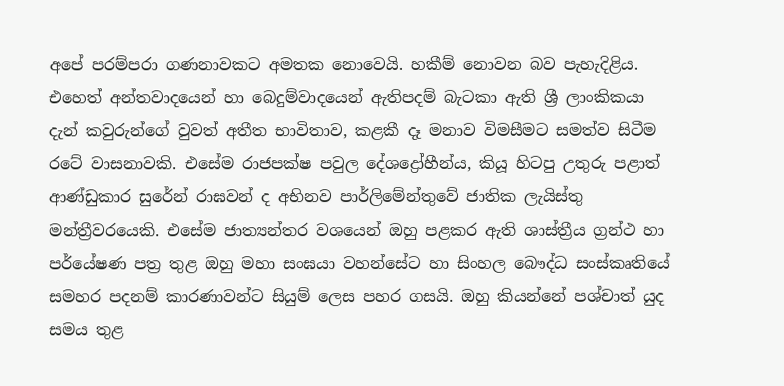අපේ පරම්පරා ගණනාවකට අමතක නොවෙයි. හකීම් නොවන බව පැහැදිළිය. එහෙත් අන්තවාදයෙන් හා බෙදුම්වාදයෙන් ඇතිපදම් බැටකා ඇති ශ්‍රී ලාංකිකයා දැන් කවුරුන්ගේ වුවත් අතීත භාවිතාව, කළකී දෑ මනාව විමසීමට සමත්ව සිටීම රටේ වාසනාවකි. එසේම රාජපක්ෂ පවුල දේශද්‍රෝහීන්ය, කියූ හිටපු උතුරු පළාත් ආණ්ඩුකාර සුරේන් රාඝවන් ද අභිනව පාර්ලිමේන්තුවේ ජාතික ලැයිස්තු මන්ත්‍රීවරයෙකි. එසේම ජාත්‍යන්තර වශයෙන් ඔහු පළකර ඇති ශාස්ත්‍රීය ග්‍රන්ථ හා පර්යේෂණ පත්‍ර තුළ ඔහු මහා සංඝයා වහන්සේට හා සිංහල බෞද්ධ සංස්කෘතියේ සමහර පදනම් කාරණාවන්ට සියුම් ලෙස පහර ගසයි. ඔහු කියන්නේ පශ්චාත් යුද සමය තුළ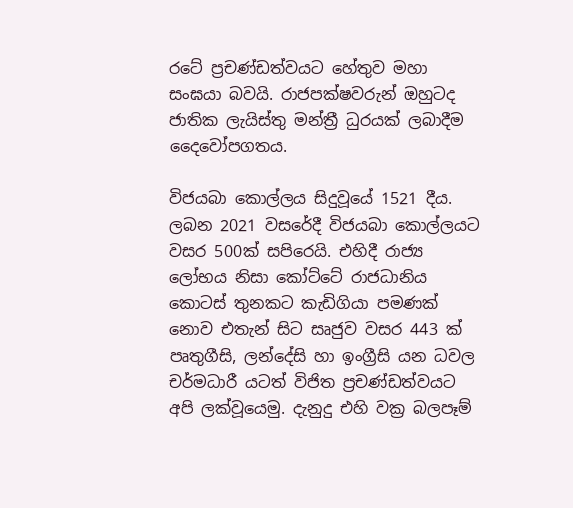රටේ ප්‍රචණ්ඩත්වයට හේතුව මහා සංඝයා බවයි. රාජපක්ෂවරුන් ඔහුටද ජාතික ලැයිස්තු මන්ත්‍රී ධුරයක් ලබාදීම දෛවෝපගතය.

විජයබා කොල්ලය සිදුවූයේ 1521 දීය. ලබන 2021 වසරේදී විජයබා කොල්ලයට වසර 500ක් සපිරෙයි. එහිදී රාජ්‍ය ලෝභය නිසා කෝට්ටේ රාජධානිය කොටස් තුනකට කැඩිගියා පමණක් නොව එතැන් සිට සෘජුව වසර 443 ක් පෘතුගීසි, ලන්දේසි හා ඉංග්‍රීසි යන ධවල චර්මධාරී යටත් විජිත ප්‍රචණ්ඩත්වයට අපි ලක්වූයෙමු. දැනුදු එහි වක්‍ර බලපෑම්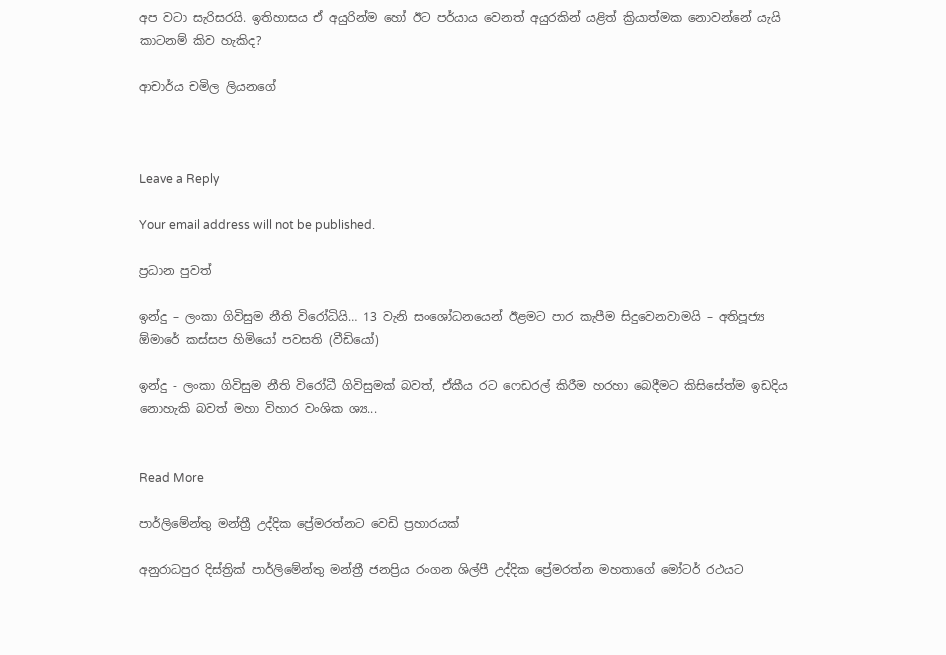අප වටා සැරිසරයි. ඉතිහාසය ඒ අයුරින්ම හෝ ඊට පර්යාය වෙනත් අයුරකින් යළිත් ක්‍රියාත්මක නොවන්නේ යැයි කාටනම් කිව හැකිද?

ආචාර්ය චමිල ලියනගේ



Leave a Reply

Your email address will not be published.

ප්‍රධාන පුවත්

ඉන්දු – ලංකා ගිවිසුම නීති විරෝධියි… 13 වැනි සංශෝධනයෙන් ඊළමට පාර කැපීම සිදුවෙනවාමයි – අතිපූජ්‍ය ඕමාරේ කස්සප හිමියෝ පවසති (වීඩියෝ)

ඉන්දු - ලංකා ගිවිසුම නීති විරෝධී ගිවිසුමක් බවත්, ඒකීය රට ෆෙඩරල් කිරීම හරහා බෙදීමට කිසිසේත්ම ඉඩදිය නොහැකි බවත් මහා විහාර වංශික ශ්‍ය...


Read More

පාර්ලිමේන්තු මන්ත්‍රී උද්දික ප්‍රේමරත්නට වෙඩි ප්‍රහාරයක්

අනුරාධපුර දිස්ත්‍රික් පාර්ලිමේන්තු මන්ත්‍රී ජනප්‍රිය රංගන ශිල්පී උද්දික ප්‍රේමරත්න මහතාගේ මෝටර් රථයට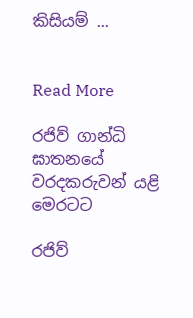කිසියම් ...


Read More

රජිව් ගාන්ධි ඝාතනයේ වරදකරුවන් යළි මෙරටට

රජිව්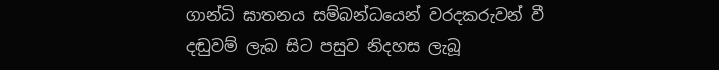ගාන්ධි ඝාතනය සම්බන්ධයෙන් වරදකරුවන් වී දඬුවම් ලැබ සිට පසුව නිදහස ලැබූ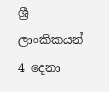ශ්‍රී ලාංකිකයන් 4 දෙනා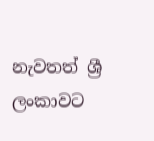නැවතත් ශ්‍රී ලංකාවට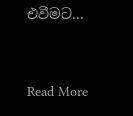එවීමට...


Read More